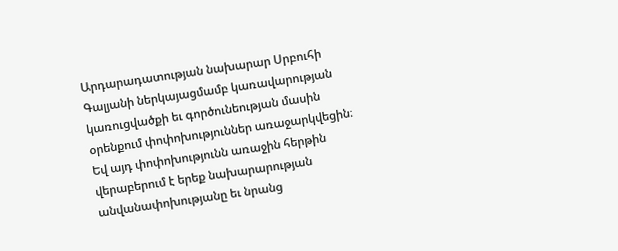Արդարադատության նախարար Սրբուհի Գալյանի ներկայացմամբ կառավարության կառուցվածքի եւ գործունեության մասին օրենքում փոփոխություններ առաջարկվեցին։ Եվ այդ փոփոխությունն առաջին հերթին վերաբերում է երեք նախարարության անվանափոխությանը եւ նրանց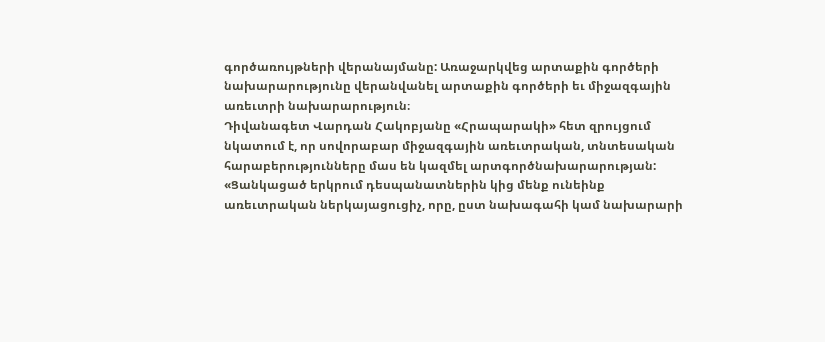գործառույթների վերանայմանը: Առաջարկվեց արտաքին գործերի նախարարությունը վերանվանել արտաքին գործերի եւ միջազգային առեւտրի նախարարություն։
Դիվանագետ Վարդան Հակոբյանը «Հրապարակի» հետ զրույցում նկատում է, որ սովորաբար միջազգային առեւտրական, տնտեսական հարաբերությունները մաս են կազմել արտգործնախարարության: «Ցանկացած երկրում դեսպանատներին կից մենք ունեինք առեւտրական ներկայացուցիչ, որը, ըստ նախագահի կամ նախարարի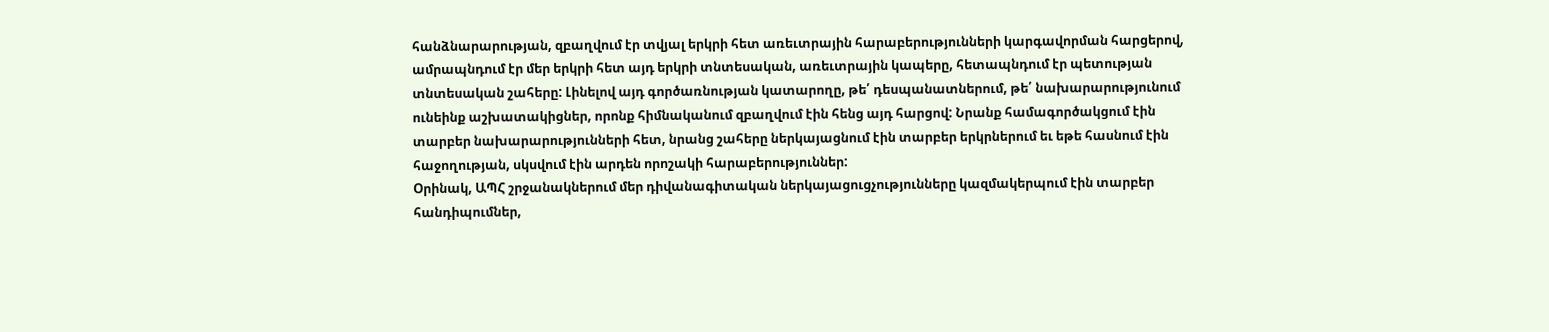հանձնարարության, զբաղվում էր տվյալ երկրի հետ առեւտրային հարաբերությունների կարգավորման հարցերով, ամրապնդում էր մեր երկրի հետ այդ երկրի տնտեսական, առեւտրային կապերը, հետապնդում էր պետության տնտեսական շահերը: Լինելով այդ գործառնության կատարողը, թե՛ դեսպանատներում, թե՛ նախարարությունում ունեինք աշխատակիցներ, որոնք հիմնականում զբաղվում էին հենց այդ հարցով: Նրանք համագործակցում էին տարբեր նախարարությունների հետ, նրանց շահերը ներկայացնում էին տարբեր երկրներում եւ եթե հասնում էին հաջողության, սկսվում էին արդեն որոշակի հարաբերություններ:
Օրինակ, ԱՊՀ շրջանակներում մեր դիվանագիտական ներկայացուցչությունները կազմակերպում էին տարբեր հանդիպումներ,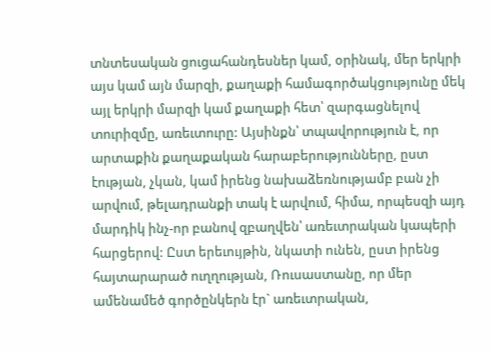տնտեսական ցուցահանդեսներ կամ, օրինակ, մեր երկրի այս կամ այն մարզի, քաղաքի համագործակցությունը մեկ այլ երկրի մարզի կամ քաղաքի հետ՝ զարգացնելով տուրիզմը, առեւտուրը: Այսինքն՝ տպավորություն է, որ արտաքին քաղաքական հարաբերությունները, ըստ էության, չկան, կամ իրենց նախաձեռնությամբ բան չի արվում, թելադրանքի տակ է արվում, հիմա, որպեսզի այդ մարդիկ ինչ-որ բանով զբաղվեն՝ առեւտրական կապերի հարցերով: Ըստ երեւույթին, նկատի ունեն, ըստ իրենց հայտարարած ուղղության, Ռուսաստանը, որ մեր ամենամեծ գործընկերն էր` առեւտրական,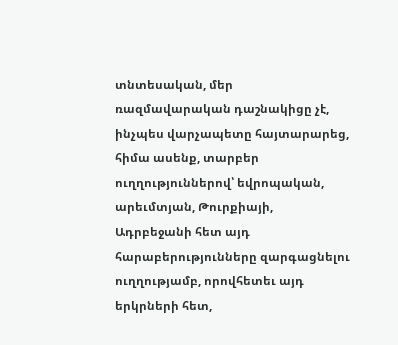տնտեսական, մեր ռազմավարական դաշնակիցը չէ, ինչպես վարչապետը հայտարարեց, հիմա ասենք, տարբեր ուղղություններով՝ եվրոպական, արեւմտյան, Թուրքիայի, Ադրբեջանի հետ այդ հարաբերությունները զարգացնելու ուղղությամբ, որովհետեւ այդ երկրների հետ,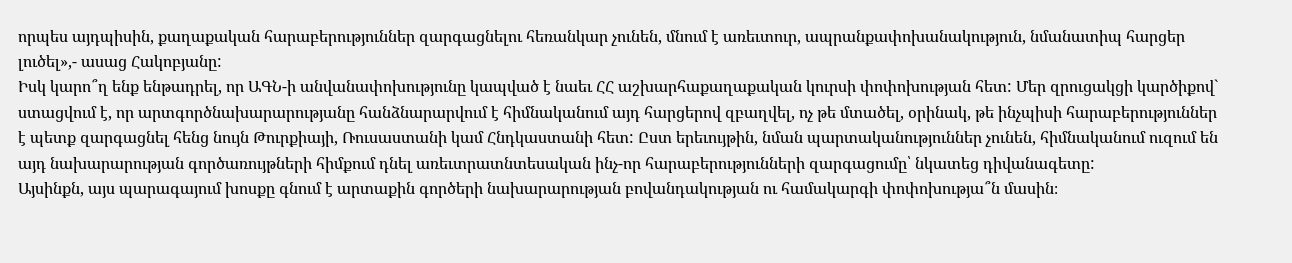որպես այդպիսին, քաղաքական հարաբերություններ զարգացնելու հեռանկար չունեն, մնում է առեւտուր, ապրանքափոխանակություն, նմանատիպ հարցեր լուծել»,- ասաց Հակոբյանը:
Իսկ կարո՞ղ ենք ենթադրել, որ ԱԳՆ-ի անվանափոխությունը կապված է նաեւ ՀՀ աշխարհաքաղաքական կուրսի փոփոխության հետ: Մեր զրուցակցի կարծիքով` ստացվում է, որ արտգործնախարարությանը հանձնարարվում է հիմնականում այդ հարցերով զբաղվել, ոչ թե մտածել, օրինակ, թե ինչպիսի հարաբերություններ է պետք զարգացնել հենց նույն Թուրքիայի, Ռուսաստանի կամ Հնդկաստանի հետ: Ըստ երեւույթին, նման պարտականություններ չունեն, հիմնականում ուզում են այդ նախարարության գործառույթների հիմքում դնել առեւտրատնտեսական ինչ-որ հարաբերությունների զարգացումը՝ նկատեց դիվանագետը:
Այսինքն, այս պարագայում խոսքը գնում է արտաքին գործերի նախարարության բովանդակության ու համակարգի փոփոխությա՞ն մասին։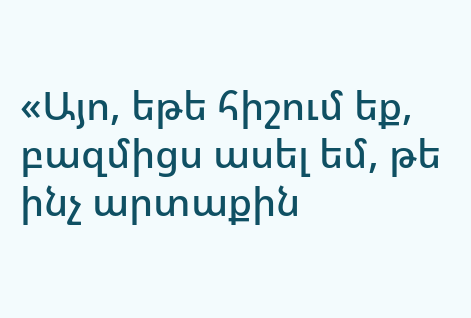«Այո, եթե հիշում եք, բազմիցս ասել եմ, թե ինչ արտաքին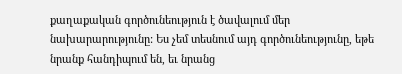քաղաքական գործունեություն է ծավալում մեր նախարարությունը: Ես չեմ տեսնում այդ գործունեությունը, եթե նրանք հանդիպում են, եւ նրանց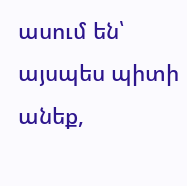ասում են՝ այսպես պիտի անեք,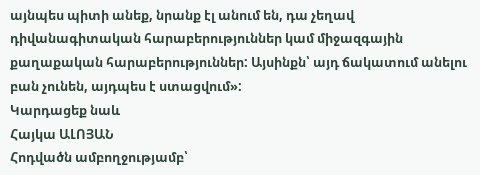այնպես պիտի անեք, նրանք էլ անում են, դա չեղավ դիվանագիտական հարաբերություններ կամ միջազգային քաղաքական հարաբերություններ: Այսինքն՝ այդ ճակատում անելու բան չունեն, այդպես է ստացվում»:
Կարդացեք նաև
Հայկա ԱԼՈՅԱՆ
Հոդվածն ամբողջությամբ՝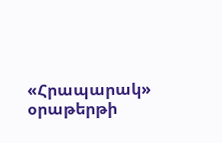«Հրապարակ» օրաթերթի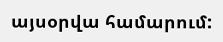այսօրվա համարում: